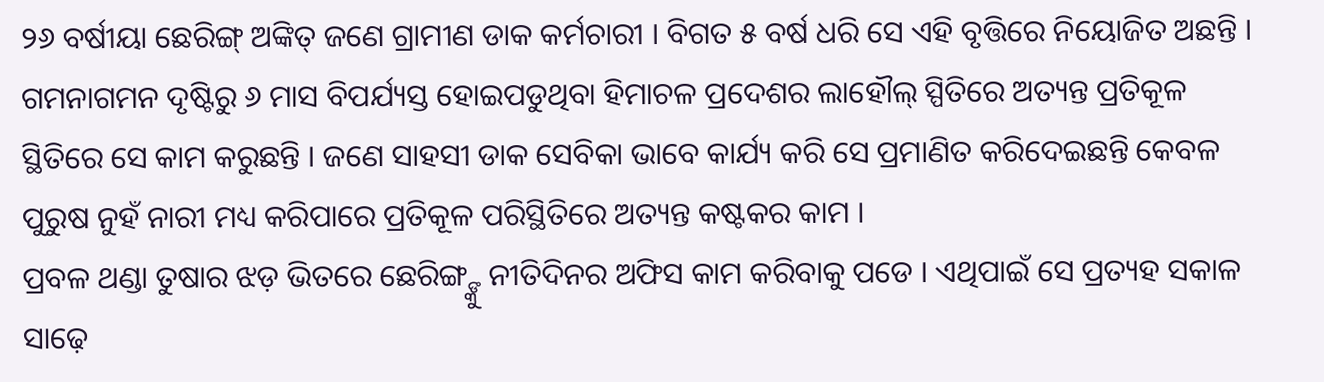୨୬ ବର୍ଷୀୟା ଛେରିଙ୍ଗ୍ ଅଙ୍କିତ୍ ଜଣେ ଗ୍ରାମୀଣ ଡାକ କର୍ମଚାରୀ । ବିଗତ ୫ ବର୍ଷ ଧରି ସେ ଏହି ବୃତ୍ତିରେ ନିୟୋଜିତ ଅଛନ୍ତି । ଗମନାଗମନ ଦୃଷ୍ଟିରୁ ୬ ମାସ ବିପର୍ଯ୍ୟସ୍ତ ହୋଇପଡୁଥିବା ହିମାଚଳ ପ୍ରଦେଶର ଲାହୌଲ୍ ସ୍ପିତିରେ ଅତ୍ୟନ୍ତ ପ୍ରତିକୂଳ ସ୍ଥିତିରେ ସେ କାମ କରୁଛନ୍ତି । ଜଣେ ସାହସୀ ଡାକ ସେବିକା ଭାବେ କାର୍ଯ୍ୟ କରି ସେ ପ୍ରମାଣିତ କରିଦେଇଛନ୍ତି କେବଳ ପୁରୁଷ ନୁହଁ ନାରୀ ମଧ୍ୟ କରିପାରେ ପ୍ରତିକୂଳ ପରିସ୍ଥିତିରେ ଅତ୍ୟନ୍ତ କଷ୍ଟକର କାମ ।
ପ୍ରବଳ ଥଣ୍ଡା ତୁଷାର ଝଡ଼ ଭିତରେ ଛେରିଙ୍ଗ୍ଙ୍କୁ ନୀତିଦିନର ଅଫିସ କାମ କରିବାକୁ ପଡେ । ଏଥିପାଇଁ ସେ ପ୍ରତ୍ୟହ ସକାଳ ସାଢ଼େ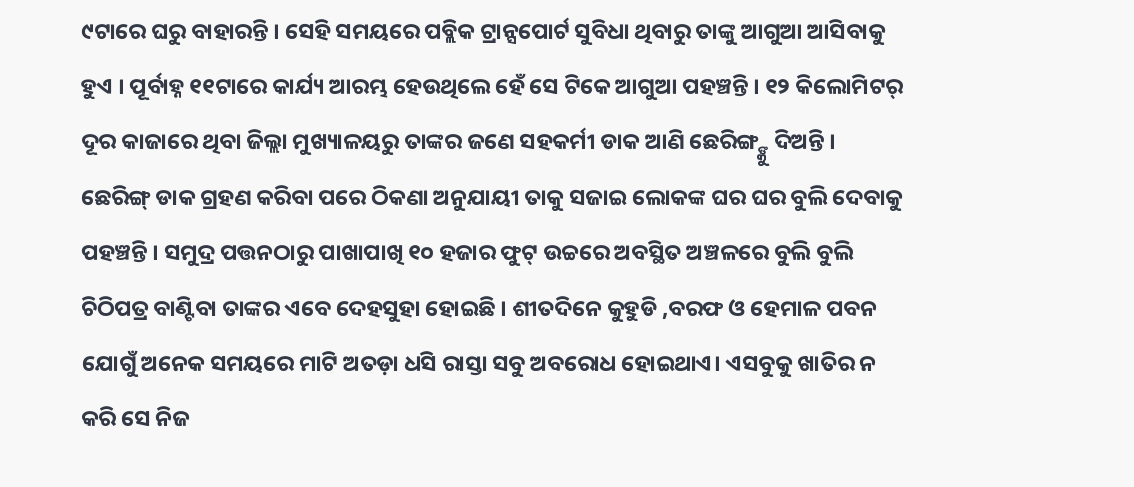୯ଟାରେ ଘରୁ ବାହାରନ୍ତି । ସେହି ସମୟରେ ପବ୍ଲିକ ଟ୍ରାନ୍ସପୋର୍ଟ ସୁବିଧା ଥିବାରୁ ତାଙ୍କୁ ଆଗୁଆ ଆସିବାକୁ ହୁଏ । ପୂର୍ବାହ୍ନ ୧୧ଟାରେ କାର୍ଯ୍ୟ ଆରମ୍ଭ ହେଉଥିଲେ ହେଁ ସେ ଟିକେ ଆଗୁଆ ପହଞ୍ଚନ୍ତି । ୧୨ କିଲୋମିଟର୍ ଦୂର କାଜାରେ ଥିବା ଜିଲ୍ଲା ମୁଖ୍ୟାଳୟରୁ ତାଙ୍କର ଜଣେ ସହକର୍ମୀ ଡାକ ଆଣି ଛେରିଙ୍ଗ୍ଙ୍କୁ ଦିଅନ୍ତି । ଛେରିଙ୍ଗ୍ ଡାକ ଗ୍ରହଣ କରିବା ପରେ ଠିକଣା ଅନୁଯାୟୀ ତାକୁ ସଜାଇ ଲୋକଙ୍କ ଘର ଘର ବୁଲି ଦେବାକୁ ପହଞ୍ଚନ୍ତି । ସମୁଦ୍ର ପତ୍ତନଠାରୁ ପାଖାପାଖି ୧୦ ହଜାର ଫୁଟ୍ ଉଚ୍ଚରେ ଅବସ୍ଥିତ ଅଞ୍ଚଳରେ ବୁଲି ବୁଲି ଚିଠିପତ୍ର ବାଣ୍ଟିବା ତାଙ୍କର ଏବେ ଦେହସୁହା ହୋଇଛି । ଶୀତଦିନେ କୁହୁଡି ,ବରଫ ଓ ହେମାଳ ପବନ ଯୋଗୁଁ ଅନେକ ସମୟରେ ମାଟି ଅତଡ଼ା ଧସି ରାସ୍ତା ସବୁ ଅବରୋଧ ହୋଇଥାଏ। ଏସବୁକୁ ଖାତିର ନ କରି ସେ ନିଜ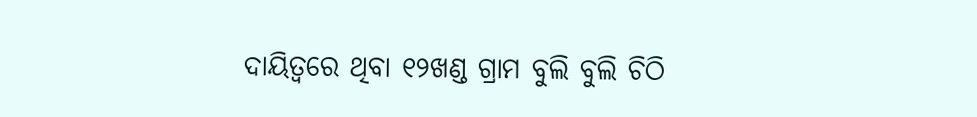ଦାୟିତ୍ୱରେ ଥିବା ୧୨ଖଣ୍ଡ ଗ୍ରାମ ବୁଲି ବୁଲି ଚିଠି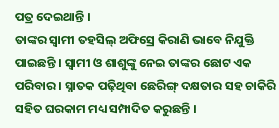ପତ୍ର ଦେଇଥାନ୍ତି ।
ତାଙ୍କର ସ୍ୱାମୀ ତହସିଲ୍ ଅଫିସ୍ରେ କିରାଣି ଭାବେ ନିଯୁକ୍ତି ପାଇଛନ୍ତି । ସ୍ୱାମୀ ଓ ଶାଶୁଙ୍କୁ ନେଇ ତାଙ୍କର ଛୋଟ ଏକ ପରିବାର । ସ୍ନାତକ ପଢ଼ିଥିବା ଛେରିଙ୍ଗ୍ ଦକ୍ଷତାର ସହ ଚାକିରି ସହିତ ଘରକାମ ମଧ୍ୟ ସମ୍ପାଦିତ କରୁଛନ୍ତି ।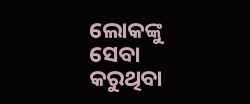ଲୋକଙ୍କୁ ସେବା କରୁଥିବା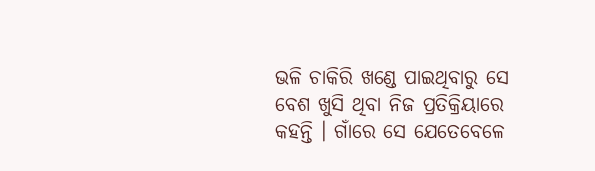ଭଳି ଚାକିରି ଖଣ୍ଡେ ପାଇଥିବାରୁ ସେ ବେଶ ଖୁସି ଥିବା ନିଜ ପ୍ରତିକ୍ରିୟାରେ କହନ୍ତି । ଗାଁରେ ସେ ଯେତେବେଳେ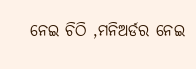ନେଇ ଚିଠି ,ମନିଅର୍ଡର ନେଇ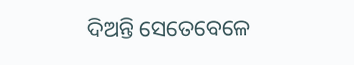ଦିଅନ୍ତି ସେତେବେଳେ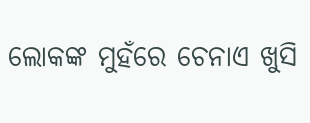ଲୋକଙ୍କ ମୁହଁରେ ଚେନାଏ ଖୁସି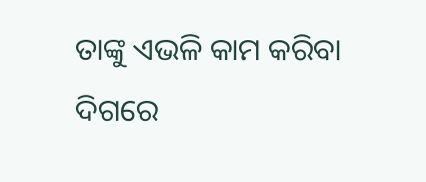ତାଙ୍କୁ ଏଭଳି କାମ କରିବା ଦିଗରେ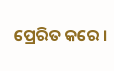ପ୍ରେରିତ କରେ ।